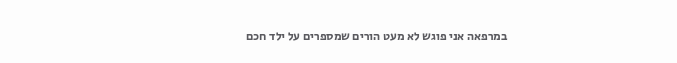במרפאה אני פוגש לא מעט הורים שמספרים על ילד חכם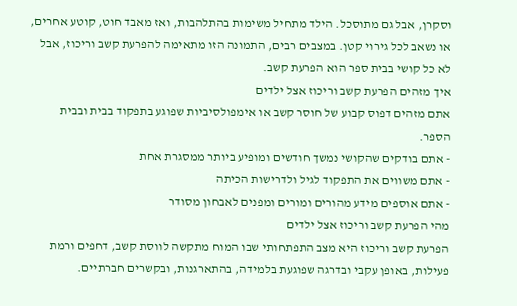וסקרן, אבל גם מתוסכל. הילד מתחיל משימות בהתלהבות, ואז מאבד חוט, קוטע אחרים, או נשאב לכל גירוי קטן. במצבים רבים, התמונה הזו מתאימה להפרעת קשב וריכוז, אבל לא כל קושי בבית ספר הוא הפרעת קשב.
איך מזהים הפרעת קשב וריכוז אצל ילדים
אתם מזהים דפוס קבוע של חוסר קשב או אימפולסיביות שפוגע בתפקוד בבית ובבית הספר.
- אתם בודקים שהקושי נמשך חודשים ומופיע ביותר ממסגרת אחת
- אתם משווים את התפקוד לגיל ולדרישות הכיתה
- אתם אוספים מידע מהורים ומורים ומפנים לאבחון מסודר
מהי הפרעת קשב וריכוז אצל ילדים
הפרעת קשב וריכוז היא מצב התפתחותי שבו המוח מתקשה לווסת קשב, דחפים ורמת פעילות, באופן עקבי ובדרגה שפוגעת בלמידה, בהתארגנות, ובקשרים חברתיים.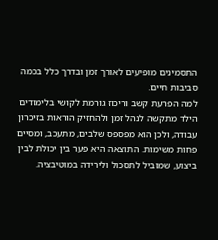התסמינים מופיעים לאורך זמן ובדרך כלל בכמה סביבות חיים.
למה הפרעת קשב וריכוז גורמת לקושי בלימודים
הילד מתקשה לנהל זמן ולהחזיק הוראות בזיכרון עבודה, ולכן הוא מפספס שלבים, מתעכב, ומסיים פחות משימות. התוצאה היא פער בין יכולת לבין ביצוע, שמוביל לתסכול ולירידה במוטיבציה.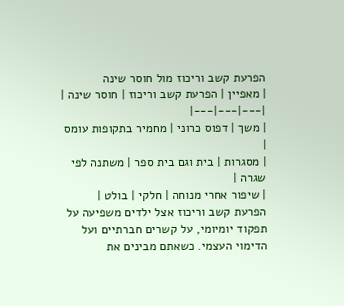הפרעת קשב וריכוז מול חוסר שינה
| מאפיין | הפרעת קשב וריכוז | חוסר שינה |
|---|---|---|
| משך | דפוס כרוני | מחמיר בתקופות עומס |
| מסגרות | בית וגם בית ספר | משתנה לפי שגרה |
| שיפור אחרי מנוחה | חלקי | בולט |
הפרעת קשב וריכוז אצל ילדים משפיעה על תפקוד יומיומי, על קשרים חברתיים ועל הדימוי העצמי. כשאתם מבינים את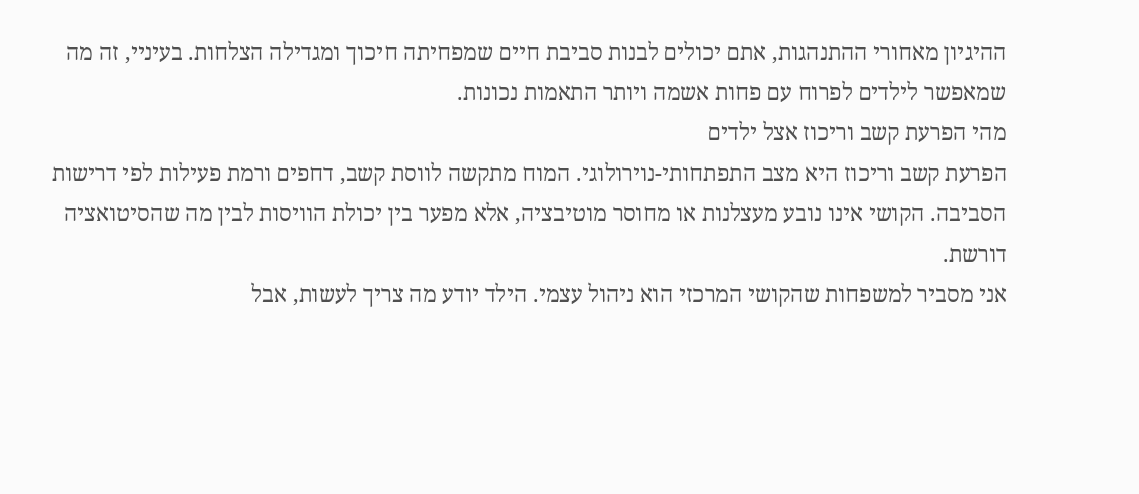ההיגיון מאחורי ההתנהגות, אתם יכולים לבנות סביבת חיים שמפחיתה חיכוך ומגדילה הצלחות. בעיניי, זה מה שמאפשר לילדים לפרוח עם פחות אשמה ויותר התאמות נכונות.
מהי הפרעת קשב וריכוז אצל ילדים
הפרעת קשב וריכוז היא מצב התפתחותי-נוירולוגי. המוח מתקשה לווסת קשב, דחפים ורמת פעילות לפי דרישות הסביבה. הקושי אינו נובע מעצלנות או מחוסר מוטיבציה, אלא מפער בין יכולת הוויסות לבין מה שהסיטואציה דורשת.
אני מסביר למשפחות שהקושי המרכזי הוא ניהול עצמי. הילד יודע מה צריך לעשות, אבל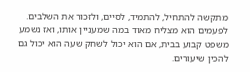מתקשה להתחיל, להתמיד, לסיים, ולזכור את השלבים. לפעמים הוא מצליח מאוד במה שמעניין אותו, ואז נשמע משפט קבוע בבית, אם הוא יכול לשחק שעה הוא יכול גם להכין שיעורים.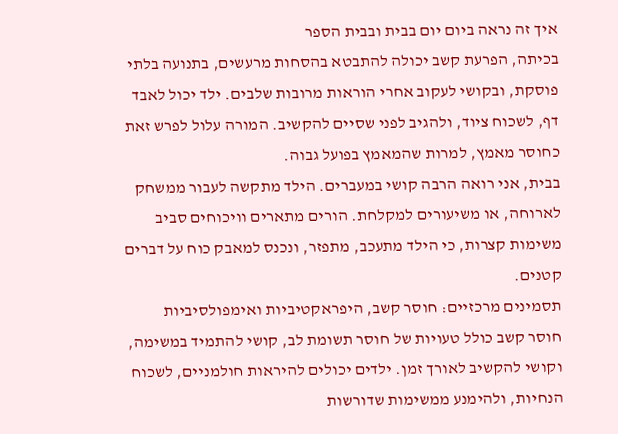איך זה נראה ביום יום בבית ובבית הספר
בכיתה, הפרעת קשב יכולה להתבטא בהסחות מרעשים, בתנועה בלתי פוסקת, ובקושי לעקוב אחרי הוראות מרובות שלבים. ילד יכול לאבד דף, לשכוח ציוד, ולהגיב לפני שסיים להקשיב. המורה עלול לפרש זאת כחוסר מאמץ, למרות שהמאמץ בפועל גבוה.
בבית, אני רואה הרבה קושי במעברים. הילד מתקשה לעבור ממשחק לארוחה, או משיעורים למקלחת. הורים מתארים וויכוחים סביב משימות קצרות, כי הילד מתעכב, מתפזר, ונכנס למאבק כוח על דברים קטנים.
תסמינים מרכזיים: חוסר קשב, היפראקטיביות ואימפולסיביות
חוסר קשב כולל טעויות של חוסר תשומת לב, קושי להתמיד במשימה, וקושי להקשיב לאורך זמן. ילדים יכולים להיראות חולמניים, לשכוח הנחיות, ולהימנע ממשימות שדורשות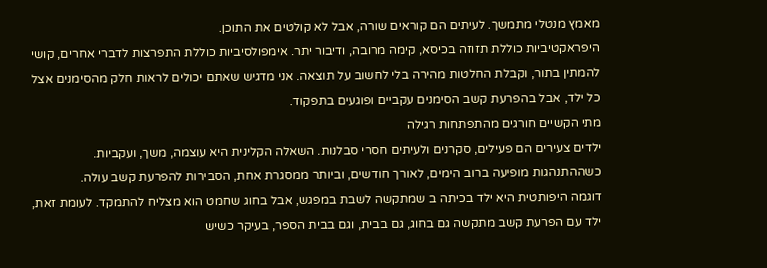מאמץ מנטלי מתמשך. לעיתים הם קוראים שורה, אבל לא קולטים את התוכן.
היפראקטיביות כוללת תזוזה בכיסא, קימה מרובה, ודיבור יתר. אימפולסיביות כוללת התפרצות לדברי אחרים, קושי להמתין בתור, וקבלת החלטות מהירה בלי לחשוב על תוצאה. אני מדגיש שאתם יכולים לראות חלק מהסימנים אצל כל ילד, אבל בהפרעת קשב הסימנים עקביים ופוגעים בתפקוד.
מתי הקשיים חורגים מהתפתחות רגילה
ילדים צעירים הם פעילים, סקרנים ולעיתים חסרי סבלנות. השאלה הקלינית היא עוצמה, משך, ועקביות. כשההתנהגות מופיעה ברוב הימים, לאורך חודשים, וביותר ממסגרת אחת, הסבירות להפרעת קשב עולה.
דוגמה היפותטית היא ילד בכיתה ב שמתקשה לשבת במפגש, אבל בחוג שחמט הוא מצליח להתמקד. לעומת זאת, ילד עם הפרעת קשב מתקשה גם בחוג, גם בבית, וגם בבית הספר, בעיקר כשיש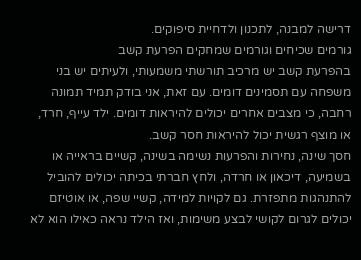דרישה למבנה, לתכנון ולדחיית סיפוקים.
גורמים שכיחים וגורמים שמחקים הפרעת קשב
בהפרעת קשב יש מרכיב תורשתי משמעותי, ולעיתים יש בני משפחה עם תסמינים דומים. עם זאת, אני בודק תמיד תמונה רחבה, כי מצבים אחרים יכולים להיראות דומים. ילד עייף, חרד, או מוצף רגשית יכול להיראות חסר קשב.
חסך שינה, נחירות והפרעות נשימה בשינה, קשיים בראייה או בשמיעה, דיכאון או חרדה, ולחץ חברתי בכיתה יכולים להוביל להתנהגות מתפזרת. גם לקויות למידה, קשיי שפה, או אוטיזם יכולים לגרום לקושי לבצע משימות, ואז הילד נראה כאילו הוא לא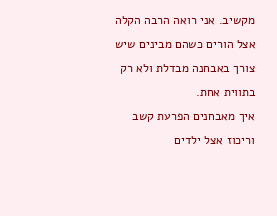מקשיב. אני רואה הרבה הקלה אצל הורים כשהם מבינים שיש צורך באבחנה מבדלת ולא רק בתווית אחת.
איך מאבחנים הפרעת קשב וריכוז אצל ילדים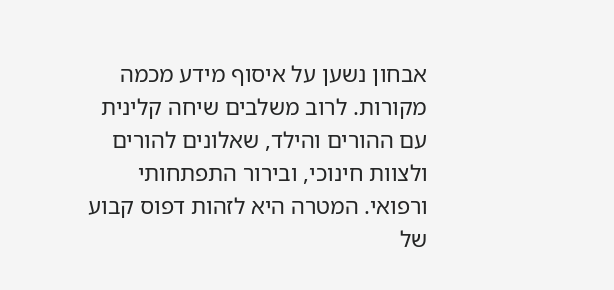אבחון נשען על איסוף מידע מכמה מקורות. לרוב משלבים שיחה קלינית עם ההורים והילד, שאלונים להורים ולצוות חינוכי, ובירור התפתחותי ורפואי. המטרה היא לזהות דפוס קבוע של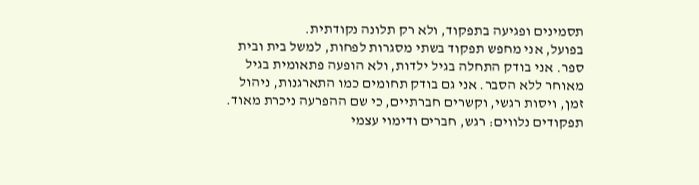תסמינים ופגיעה בתפקוד, ולא רק תלונה נקודתית.
בפועל, אני מחפש תפקוד בשתי מסגרות לפחות, למשל בית ובית ספר. אני בודק התחלה בגיל ילדות, ולא הופעה פתאומית בגיל מאוחר ללא הסבר. אני גם בודק תחומים כמו התארגנות, ניהול זמן, ויסות רגשי, וקשרים חברתיים, כי שם ההפרעה ניכרת מאוד.
תפקודים נלווים: רגש, חברים ודימוי עצמי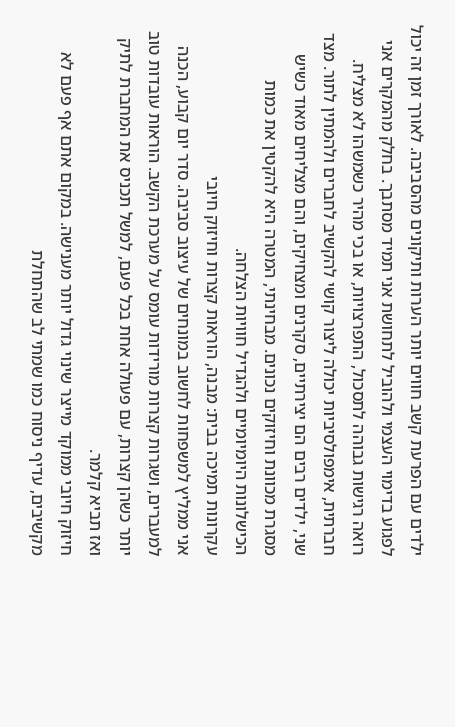ילדים עם הפרעת קשב חווים יותר הערות ותיקונים מהסביבה. לאורך זמן זה יכול לפגוע בדימוי העצמי ולהוביל לתחושת אני תמיד מסתבך. בחלק מהמקרים אני רואה רגישות גבוהה לתסכול, התפרצויות, או בכי מהיר כשמשהו לא מצליח.
חברתית, אימפולסיביות יכולה ליצור קושי להקשיב לחברים ולהמתין לתור. מצד שני, ילדים רבים הם יצירתיים, סקרנים ומצחיקים, והם מצליחים מאוד כשיש מסגרת מכוונת וחיזוקים נכונים. מבחינתי, המטרה היא להקטין את כמות הכישלונות היומיומיים ולהגדיל חוויות הצלחה.
עקרונות תמיכה בבית: מבנה, הוראות קצרות וחיזוק חיובי
אני ממליץ למשפחות לחשוב במונחים של עיצוב סביבה. סדר יום קבוע, הכנה למעברים, ושגרות קצרות מורידות עומס על מערכת הקשב. הוראות עובדות טוב יותר כשהן קצרות, עם פעולה אחת בכל פעם, למשל תכניס את המחברת לתיק ואז תביא קלמר.
חיזוק חיובי ממוקד מייצר שינוי גדול יותר מענישה. במקום אתם אף פעם לא מקשיבים, עדיף ניסוח כמו שמתי לב שהתחלת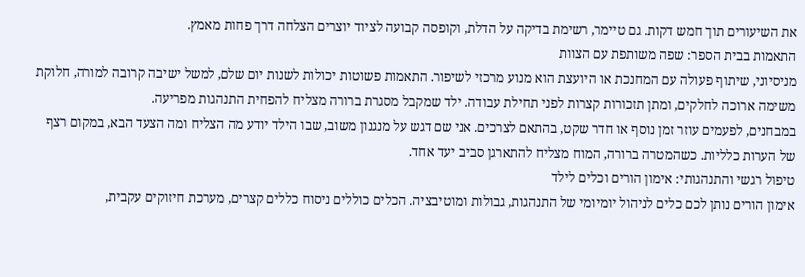את השיעורים תוך חמש דקות. גם טיימר, רשימת בדיקה על הדלת, וקופסה קבועה לציוד יוצרים הצלחה דרך פחות מאמץ.
התאמות בבית הספר: שפה משותפת עם הצוות
מניסיוני, שיתוף פעולה עם המחנכת או היועצת הוא מנוע מרכזי לשיפור. התאמות פשוטות יכולות לשנות יום שלם, למשל ישיבה קרובה למורה, חלוקת משימה ארוכה לחלקים, ומתן תזכורות קצרות לפני תחילת עבודה. ילד שמקבל מסגרת ברורה מצליח להפחית התנהגות מפריעה.
במבחנים, לפעמים עוזר זמן נוסף או חדר שקט, בהתאם לצרכים. אני שם דגש על מנגנון משוב, שבו הילד יודע מה הצליח ומה הצעד הבא, במקום רצף של הערות כלליות. כשהמטרה ברורה, המוח מצליח להתארגן סביב יעד אחד.
טיפול רגשי והתנהגותי: אימון הורים וכלים לילד
אימון הורים נותן לכם כלים לניהול יומיומי של התנהגות, גבולות ומוטיבציה. הכלים כוללים ניסוח כללים קצרים, מערכת חיזוקים עקבית,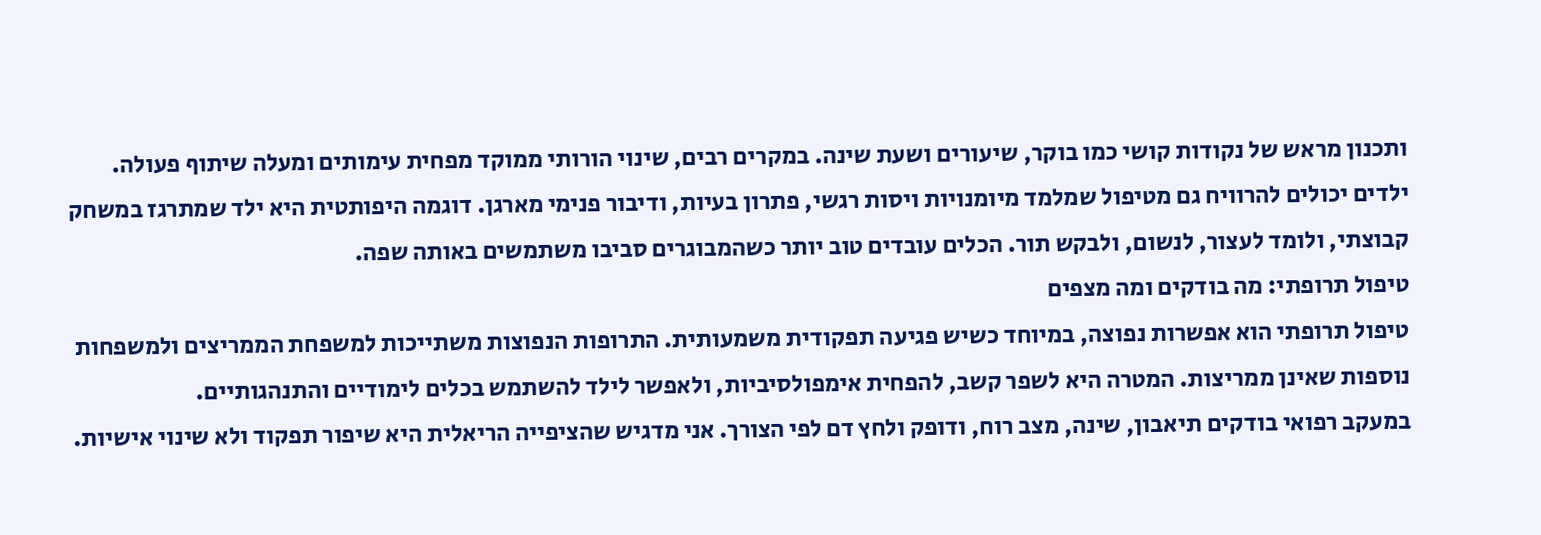ותכנון מראש של נקודות קושי כמו בוקר, שיעורים ושעת שינה. במקרים רבים, שינוי הורותי ממוקד מפחית עימותים ומעלה שיתוף פעולה.
ילדים יכולים להרוויח גם מטיפול שמלמד מיומנויות ויסות רגשי, פתרון בעיות, ודיבור פנימי מארגן. דוגמה היפותטית היא ילד שמתרגז במשחק קבוצתי, ולומד לעצור, לנשום, ולבקש תור. הכלים עובדים טוב יותר כשהמבוגרים סביבו משתמשים באותה שפה.
טיפול תרופתי: מה בודקים ומה מצפים
טיפול תרופתי הוא אפשרות נפוצה, במיוחד כשיש פגיעה תפקודית משמעותית. התרופות הנפוצות משתייכות למשפחת הממריצים ולמשפחות נוספות שאינן ממריצות. המטרה היא לשפר קשב, להפחית אימפולסיביות, ולאפשר לילד להשתמש בכלים לימודיים והתנהגותיים.
במעקב רפואי בודקים תיאבון, שינה, מצב רוח, ודופק ולחץ דם לפי הצורך. אני מדגיש שהציפייה הריאלית היא שיפור תפקוד ולא שינוי אישיות.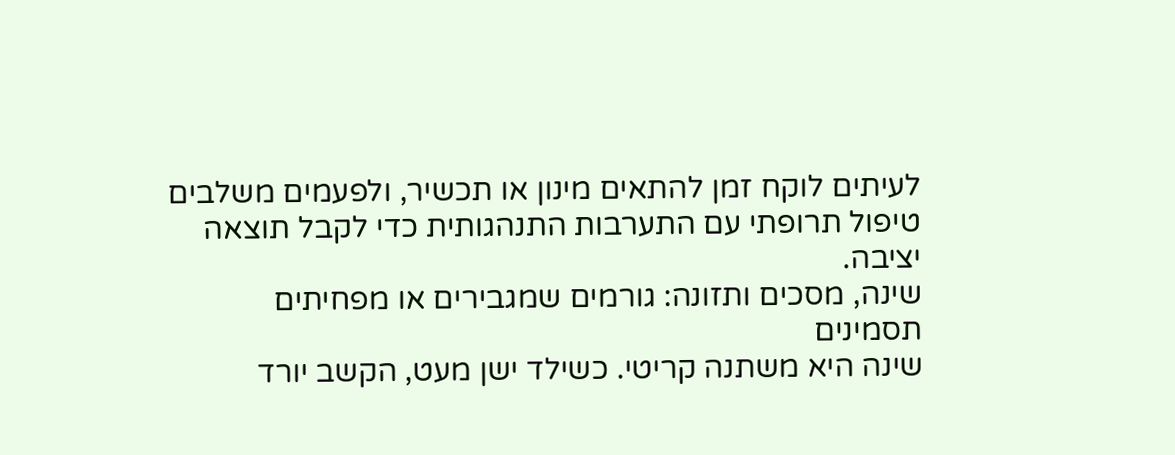לעיתים לוקח זמן להתאים מינון או תכשיר, ולפעמים משלבים טיפול תרופתי עם התערבות התנהגותית כדי לקבל תוצאה יציבה.
שינה, מסכים ותזונה: גורמים שמגבירים או מפחיתים תסמינים
שינה היא משתנה קריטי. כשילד ישן מעט, הקשב יורד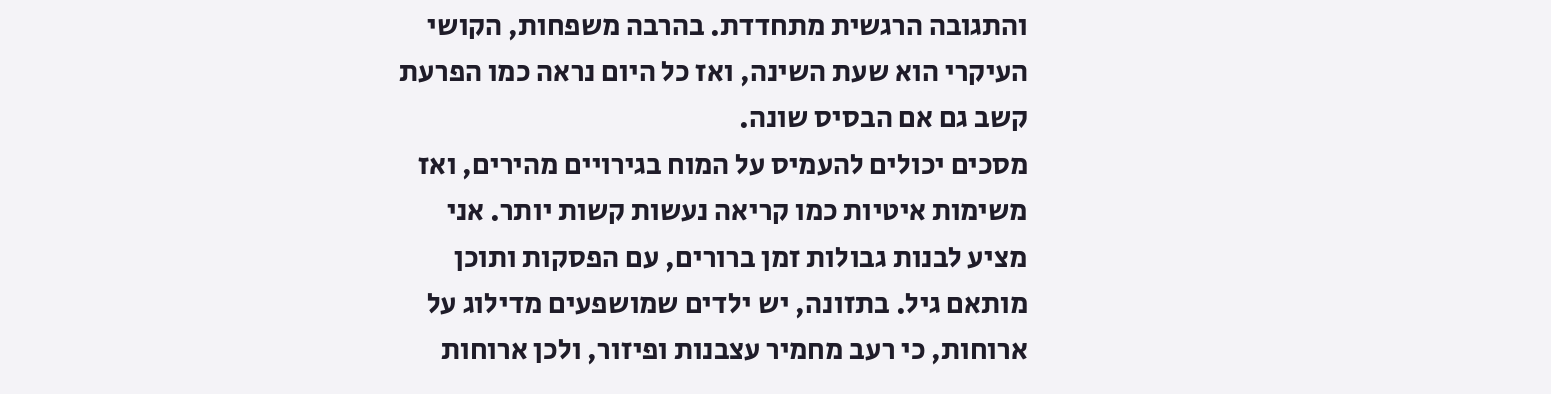והתגובה הרגשית מתחדדת. בהרבה משפחות, הקושי העיקרי הוא שעת השינה, ואז כל היום נראה כמו הפרעת קשב גם אם הבסיס שונה.
מסכים יכולים להעמיס על המוח בגירויים מהירים, ואז משימות איטיות כמו קריאה נעשות קשות יותר. אני מציע לבנות גבולות זמן ברורים, עם הפסקות ותוכן מותאם גיל. בתזונה, יש ילדים שמושפעים מדילוג על ארוחות, כי רעב מחמיר עצבנות ופיזור, ולכן ארוחות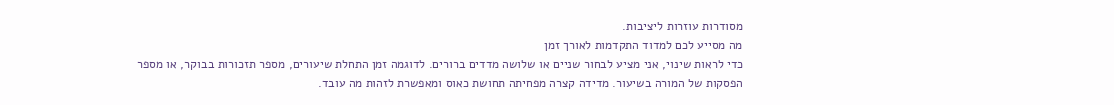מסודרות עוזרות ליציבות.
מה מסייע לכם למדוד התקדמות לאורך זמן
כדי לראות שינוי, אני מציע לבחור שניים או שלושה מדדים ברורים. לדוגמה זמן התחלת שיעורים, מספר תזכורות בבוקר, או מספר הפסקות של המורה בשיעור. מדידה קצרה מפחיתה תחושת כאוס ומאפשרת לזהות מה עובד.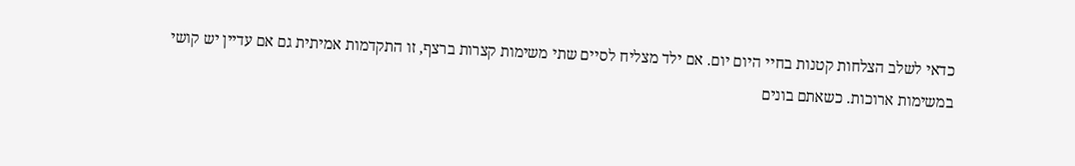כדאי לשלב הצלחות קטנות בחיי היום יום. אם ילד מצליח לסיים שתי משימות קצרות ברצף, זו התקדמות אמיתית גם אם עדיין יש קושי במשימות ארוכות. כשאתם בונים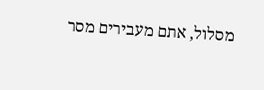מסלול, אתם מעבירים מסר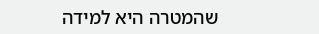שהמטרה היא למידה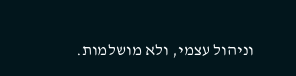וניהול עצמי, ולא מושלמות.